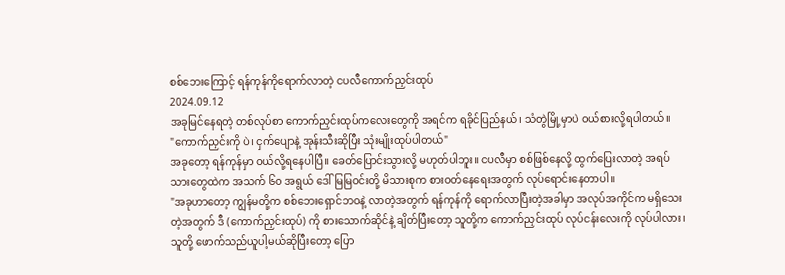စစ်ဘေးကြောင့် ရန်ကုန်ကိုရောက်လာတဲ့ ငပလီကောက်ညှင်းထုပ်
2024.09.12
အခုမြင်နေရတဲ့ တစ်လုပ်စာ ကောက်ညှင်းထုပ်ကလေးတွေကို အရင်က ရခိုင်ပြည်နယ်၊ သံတွဲမြို့မှာပဲ ဝယ်စားလို့ရပါတယ်။
"ကောက်ညှင်းကို ပဲ၊ ငှက်ပျောနဲ့ အုန်းသီးဆိုပြီး သုံးမျိုးထုပ်ပါတယ်"
အခုတော့ ရန်ကုန်မှာ ဝယ်လို့ရနေပါပြီ။ ခေတ်ပြောင်းသွားလို့ မဟုတ်ပါဘူး။ ငပလီမှာ စစ်ဖြစ်နေလို့ ထွက်ပြေးလာတဲ့ အရပ်သားတွေထဲက အသက် ၆၀ အရွယ် ဒေါ်မြမြဝင်းတို့ မိသားစုက စားဝတ်နေရေးအတွက် လုပ်ရောင်းနေတာပါ။
"အခုဟာတော့ ကျွန်မတို့က စစ်ဘေးရှောင်ဘဝနဲ့ လာတဲ့အတွက် ရန်ကုန်ကို ရောက်လာပြီးတဲ့အခါမှာ အလုပ်အကိုင်က မရှိသေးတဲ့အတွက် ဒီ (ကောက်ညှင်းထုပ်) ကို စားသောက်ဆိုင်နဲ့ ချိတ်ပြီးတော့ သူတို့က ကောက်ညှင်းထုပ် လုပ်ငန်းလေးကို လုပ်ပါလား၊ သူတို့ ဖောက်သည်ယူပါ့မယ်ဆိုပြီးတော့ ပြော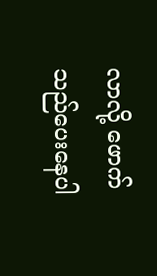လာလို့ ဖောက်သည်ပေးနေပါ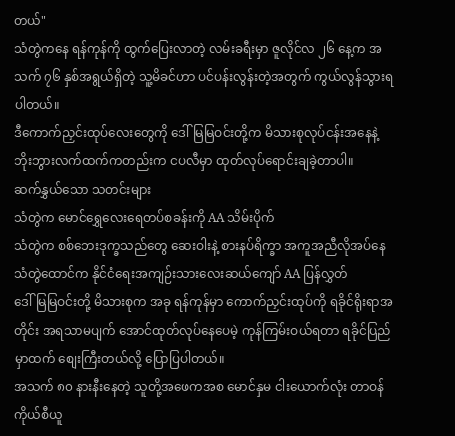တယ်"
သံတွဲကနေ ရန်ကုန်ကို ထွက်ပြေးလာတဲ့ လမ်းခရီးမှာ ဇူလိုင်လ ၂၆ နေ့က အသက် ၇၆ နှစ်အရွယ်ရှိတဲ့ သူ့မိခင်ဟာ ပင်ပန်းလွန်းတဲ့အတွက် ကွယ်လွန်သွားရပါတယ်။
ဒီကောက်ညှင်းထုပ်လေးတွေကို ဒေါ်မြမြဝင်းတို့က မိသားစုလုပ်ငန်းအနေနဲ့ ဘိုးဘွားလက်ထက်ကတည်းက ငပလီမှာ ထုတ်လုပ်ရောင်းချခဲ့တာပါ။
ဆက်နွှယ်သော သတင်းများ
သံတွဲက မောင်ရွှေလေးရေတပ်စခန်းကို AA သိမ်းပိုက်
သံတွဲက စစ်ဘေးဒုက္ခသည်တွေ ဆေးဝါးနဲ့ စားနပ်ရိက္ခာ အကူအညီလိုအပ်နေ
သံတွဲထောင်က နိုင်ငံရေးအကျဉ်းသားလေးဆယ်ကျော် AA ပြန်လွှတ်
ဒေါ်မြမြဝင်းတို့ မိသားစုက အခု ရန်ကုန်မှာ ကောက်ညှင်းထုပ်ကို ရခိုင်ရိုးရာအတိုင်း အရသာမပျက် အောင်ထုတ်လုပ်နေပေမဲ့ ကုန်ကြမ်းဝယ်ရတာ ရခိုင်ပြည်မှာထက် စျေးကြီးတယ်လို့ ပြောပြပါတယ်။
အသက် ၈၀ နားနီးနေတဲ့ သူတို့အဖေကအစ မောင်နှမ ငါးယောက်လုံး တာဝန်ကိုယ်စီယူ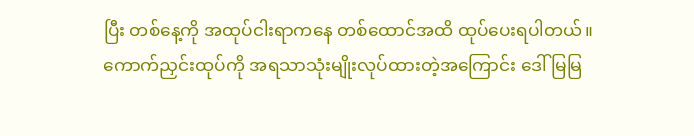ပြီး တစ်နေ့ကို အထုပ်ငါးရာကနေ တစ်ထောင်အထိ ထုပ်ပေးရပါတယ်။
ကောက်ညှင်းထုပ်ကို အရသာသုံးမျိုးလုပ်ထားတဲ့အကြောင်း ဒေါ်မြမြ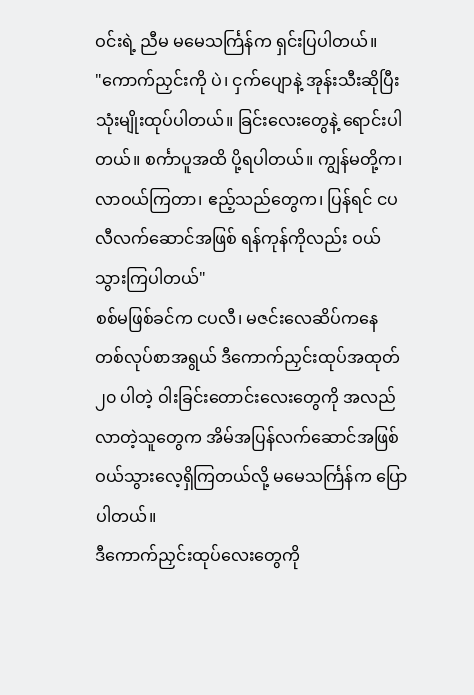ဝင်းရဲ့ ညီမ မမေသင်္ကြန်က ရှင်းပြပါတယ်။
"ကောက်ညှင်းကို ပဲ၊ ငှက်ပျောနဲ့ အုန်းသီးဆိုပြီး သုံးမျိုးထုပ်ပါတယ်။ ခြင်းလေးတွေနဲ့ ရောင်းပါတယ်။ စင်္ကာပူအထိ ပို့ရပါတယ်။ ကျွန်မတို့က၊ လာဝယ်ကြတာ၊ ဧည့်သည်တွေက၊ ပြန်ရင် ငပလီလက်ဆောင်အဖြစ် ရန်ကုန်ကိုလည်း ဝယ်သွားကြပါတယ်"
စစ်မဖြစ်ခင်က ငပလီ၊ မဇင်းလေဆိပ်ကနေ တစ်လုပ်စာအရွယ် ဒီကောက်ညှင်းထုပ်အထုတ် ၂၀ ပါတဲ့ ဝါးခြင်းတောင်းလေးတွေကို အလည်လာတဲ့သူတွေက အိမ်အပြန်လက်ဆောင်အဖြစ် ဝယ်သွားလေ့ရှိကြတယ်လို့ မမေသင်္ကြန်က ပြောပါတယ်။
ဒီကောက်ညှင်းထုပ်လေးတွေကို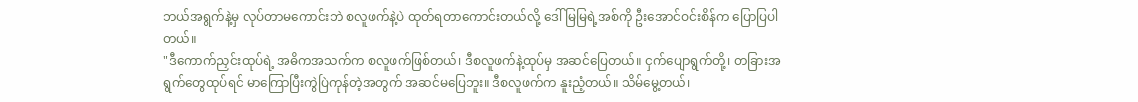ဘယ်အရွက်နဲ့မှ လုပ်တာမကောင်းဘဲ စလူဖက်နဲ့ပဲ ထုတ်ရတာကောင်းတယ်လို့ ဒေါ်မြမြရဲ့အစ်ကို ဦးအောင်ဝင်းစိန်က ပြောပြပါတယ်။
"ဒီကောက်ညှင်းထုပ်ရဲ့ အဓိကအသက်က စလူဖက်ဖြစ်တယ်၊ ဒီစလူဖက်နဲ့ထုပ်မှ အဆင်ပြေတယ်။ ငှက်ပျောရွက်တို့၊ တခြားအရွက်တွေထုပ်ရင် မာကြောပြီးကွဲပြဲကုန်တဲ့အတွက် အဆင်မပြေဘူး။ ဒီစလူဖက်က နူးညံ့တယ်။ သိမ်မွေ့တယ်၊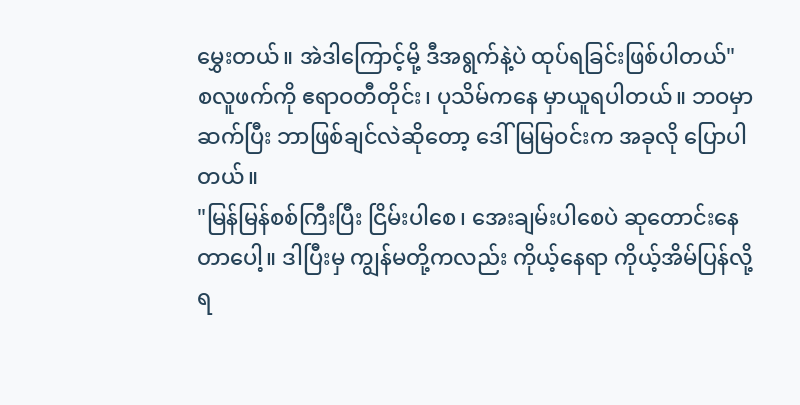မွှေးတယ်။ အဲဒါကြောင့်မို့ ဒီအရွက်နဲ့ပဲ ထုပ်ရခြင်းဖြစ်ပါတယ်"
စလူဖက်ကို ဧရာဝတီတိုင်း၊ ပုသိမ်ကနေ မှာယူရပါတယ်။ ဘဝမှာဆက်ပြီး ဘာဖြစ်ချင်လဲဆိုတော့ ဒေါ်မြမြဝင်းက အခုလို ပြောပါတယ်။
"မြန်မြန်စစ်ကြီးပြီး ငြိမ်းပါစေ၊ အေးချမ်းပါစေပဲ ဆုတောင်းနေတာပေါ့။ ဒါပြီးမှ ကျွန်မတို့ကလည်း ကိုယ့်နေရာ ကိုယ့်အိမ်ပြန်လို့ရ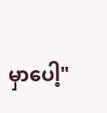မှာပေါ့"